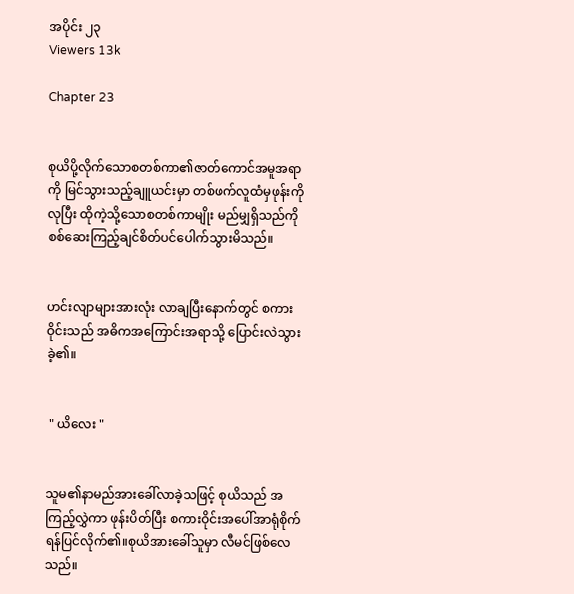အပိုင်း ၂၃
Viewers 13k

Chapter 23


စုယိပို့လိုက်သောစတစ်ကာ၏ဇာတ်ကောင်အမူအရာကို မြင်သွားသည့်ချူယင်းမှာ တစ်ဖက်လူထံမှဖုန်းကိုလုပြီး ထိုကဲ့သို့သောစတစ်ကာမျိုး မည်မျှရှိသည်ကို စစ်ဆေးကြည့်ချင်စိတ်ပင်ပေါက်သွားမိသည်။


ဟင်းလျာများအားလုံး လာချပြီးနောက်တွင် စကားဝိုင်းသည် အဓိကအကြောင်းအရာသို့ ပြောင်းလဲသွားခဲ့၏။


 " ယိလေး "


သူမ၏နာမည်အားခေါ်လာခဲ့သဖြင့် စုယိသည် အကြည့်လွှဲကာ ဖုန်းပိတ်ပြီး စကားဝိုင်းအပေါ်အာရုံစိုက်ရန်ပြင်လိုက်၏။စုယိအားခေါ်သူမှာ လီမင်ဖြစ်လေသည်။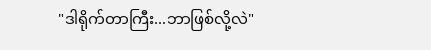"ဒါရိုက်တာကြီး...ဘာဖြစ်လို့လဲ"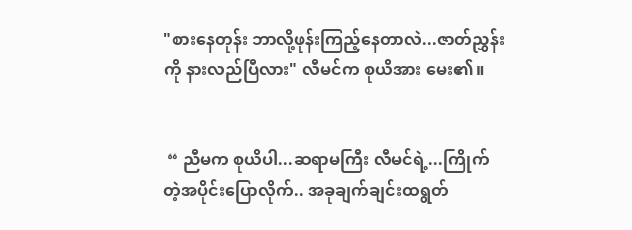"စားနေတုန်း ဘာလို့ဖုန်းကြည့်နေတာလဲ...ဇာတ်ညွှန်းကို နားလည်ပြီလား" လီမင်က စုယိအား မေး၏။


 “ ညီမက စုယိပါ...ဆရာမကြီး လီမင်ရဲ့...ကြိုက်တဲ့အပိုင်းပြောလိုက်.. အခုချက်ချင်းထရွတ်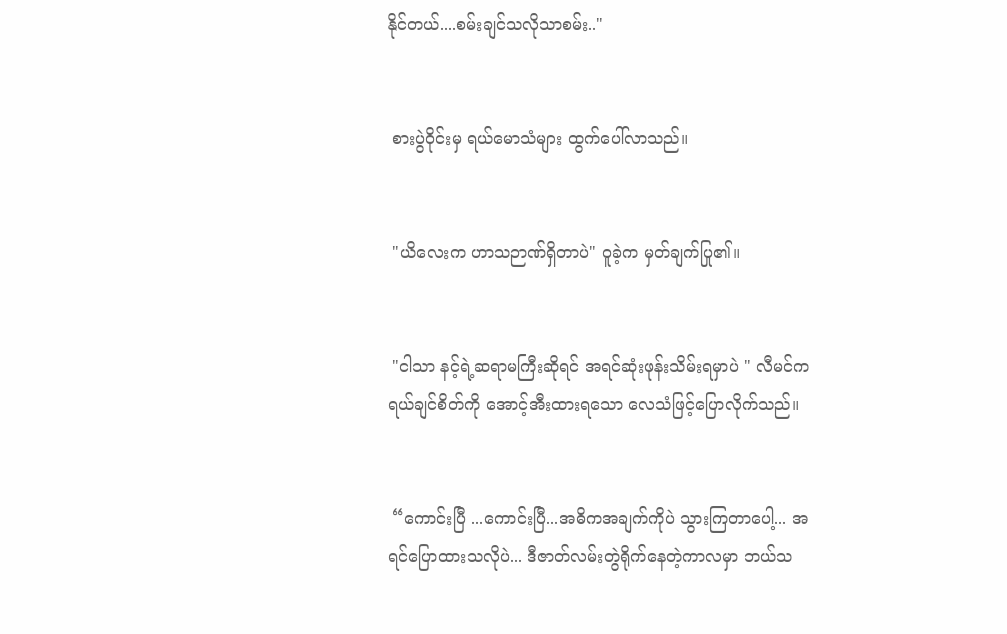နိုင်တယ်....စမ်းချင်သလိုသာစမ်း.."


 စားပွဲဝိုင်းမှ ရယ်မောသံများ ထွက်ပေါ်လာသည်။


 "ယိလေးက ဟာသဉာဏ်ရှိတာပဲ" ၀ူခဲ့က မှတ်ချက်ပြု၏။


 "ငါသာ နင့်ရဲ့ဆရာမကြီးဆိုရင် အရင်ဆုံးဖုန်းသိမ်းရမှာပဲ " လီမင်က ရယ်ချင်စိတ်ကို အောင့်အီးထားရသော လေသံဖြင့်ပြောလိုက်သည်။


 “ကောင်းပြီ ...ကောင်းပြီ...အဓိကအချက်ကိုပဲ သွားကြတာပေါ့... အရင်ပြောထားသလိုပဲ... ဒီဇာတ်လမ်းတွဲရိုက်‌နေတဲ့ကာလမှာ ဘယ်သ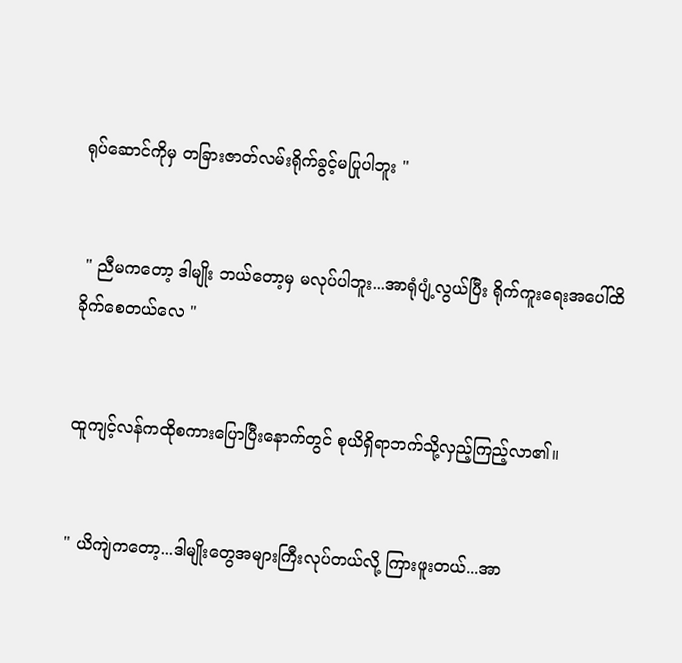ရုပ်ဆောင်ကိုမှ တခြားဇာတ်လမ်းရိုက်ခွင့်မပြုပါဘူး "


 " ညီမ‌ကတော့ ဒါမျိုး ဘယ်တော့မှ မလုပ်ပါဘူး...အာရုံပျံ့လွယ်ပြီး ရိုက်ကူးရေးအပေါ်ထိခိုက်စေတယ်လေ "


ထူကျင့်လန်ကထိုစကားပြောပြီးနောက်တွင် စုယိရှိရာဘက်သို့လှည့်ကြည့်လာ၏။


" ယိကျဲကတော့...ဒါမျိုးတွေအများကြီးလုပ်တယ်လို့ ကြားဖူးတယ်...အာ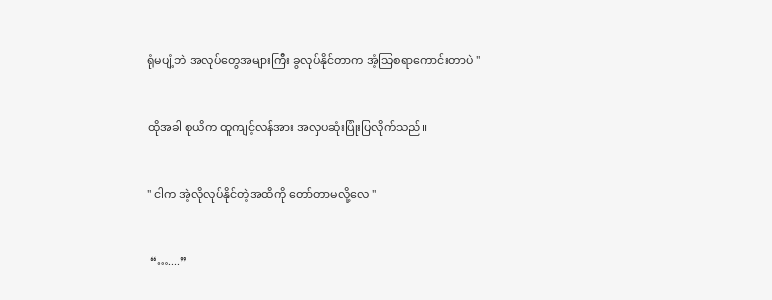ရုံမပျံ့ဘဲ အလုပ်တွေအများကြီး ခွလုပ်နိုင်တာက အံ့သြစရာကောင်းတာပဲ "


ထိုအခါ စုယိက ထူကျင့်လန်အား အလှပဆုံးပြုံးပြလိုက်သည်။


" ငါက အဲ့လိုလုပ်နိုင်တဲ့အထိကို တော်တာမလို့လေ "


 “…....”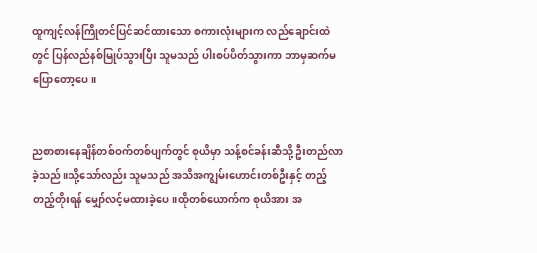ထူကျင့်လန်ကြိုတင်ပြင်ဆင်ထားသော စကားလုံးများက လည်ချောင်းထဲတွင် ပြန်လည်နစ်မြုပ်သွားပြီး သူမသည် ပါးစပ်ပိတ်သွားကာ ဘာမှဆက်မပြောတော့ပေ။


ညစာစားနေချိန်တစ်ဝက်တစ်ပျက်တွင် စုယိမှာ သန့်စင်ခန်းဆီသို့ ဦးတည်လာခဲ့သည်။သို့သော်လည်း သူမသည် အသိအကျွမ်းဟောင်းတစ်ဦးနှင့် တည့်တည့်တိုးရန် မျှော်လင့်မထားခဲ့ပေ။ထိုတစ်ယောက်က စုယိအား အ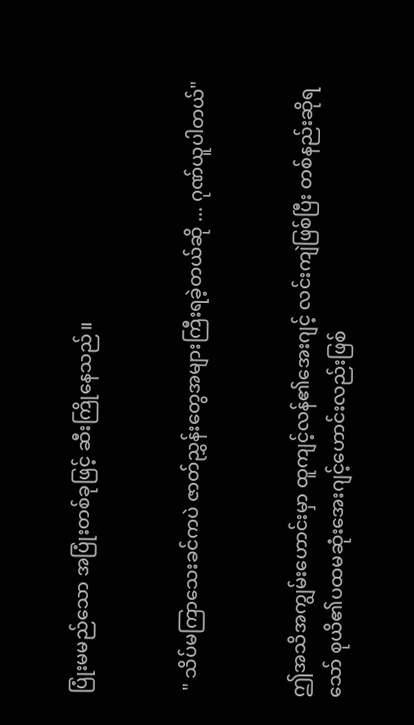ပြုံးမမည်သော အပြုံးတစ်ခုဖြင့် ဆီးကြိုနေသည်။


 " သိပ်မကြာသေးခင်ကပဲ ဇာတ်ညွှန်းတွေအများကြီးရခဲ့တယ်ဆို ... ဂုဏ်ယူပါတယ်"


ဤအသိအကျွမ်းဟောင်းမှာ ထူကျင့်လန်၏အေးဂျင့် လင်းကျဲဖြစ်ပြီး တစ်နည်းဆိုရသော် စုယိ၏ပထမဆုံးအေးဂျင့်ဟောင်းလည်းဖြစ်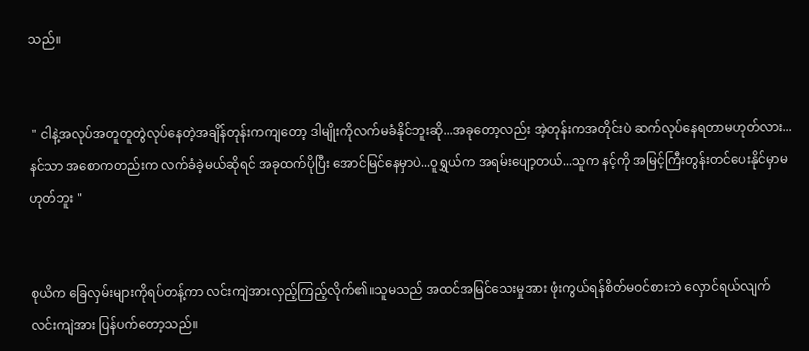သည်။


 " ငါနဲ့အလုပ်အတူတူတွဲလုပ်နေတဲ့အချိန်တုန်းကကျတော့ ဒါမျိုးကိုလက်မခံနိုင်ဘူးဆို...အခုတော့လည်း အဲ့တုန်းကအတိုင်းပဲ ဆက်လုပ်နေရတာမဟုတ်လား...နင်သာ အစောကတည်းက လက်ခံခဲ့မယ်ဆိုရင် အခုထက်ပိုပြီး အောင်မြင်နေမှာပဲ...ဝူရွှယ်က အရမ်းပျော့တယ်...သူက နင့်ကို အမြင့်ကြီးတွန်းတင်ပေးနိုင်မှာမဟုတ်ဘူး "


စုယိက ခြေလှမ်းများကိုရပ်တန့်ကာ လင်းကျဲအားလှည့်ကြည့်လိုက်၏။သူမသည် အထင်အမြင်သေးမှုအား ဖုံးကွယ်ရန်စိတ်မဝင်စားဘဲ လှောင်ရယ်လျက် လင်းကျဲအား ပြန်ပက်တော့သည်။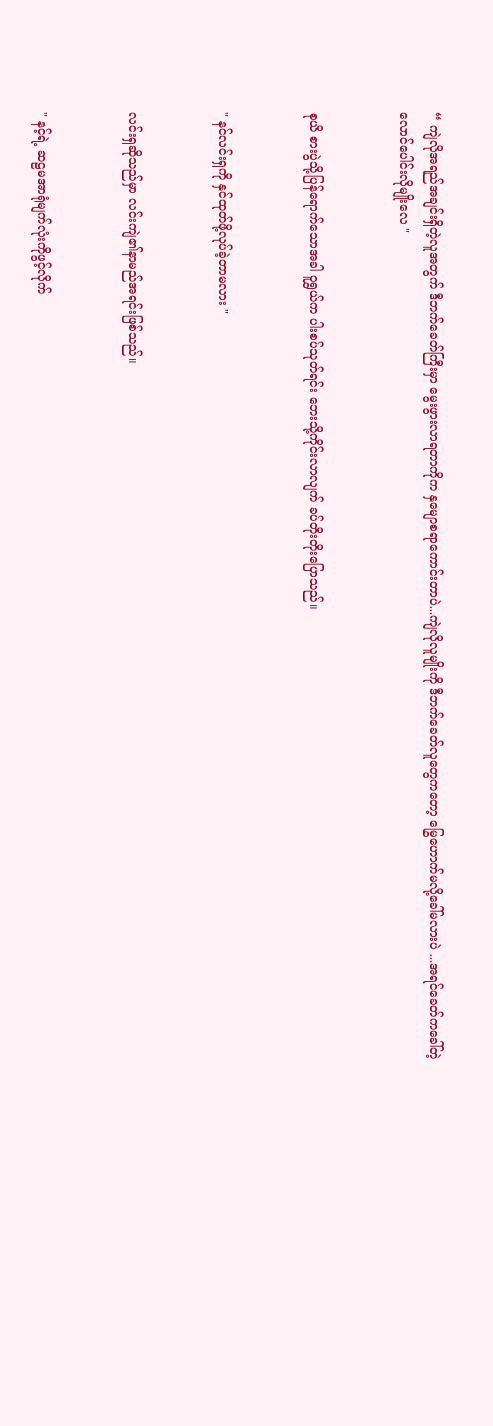“ ကျဲလိုအရည်အချင်းရှိတဲ့လူအတွက် ဒီဘက်ခေတ်ကြီးမှာ မွေးဖွားလာရတာကိုက နှမျောစရာကောင်းတာပဲ...ကျဲလိုလူမျိုးကို ဒီဘက်ခေတ်လူတွေကတော့ မြွေဟောက်မလို့ခေါ်မလားပဲ ...အရင်ခေတ်ကခေါ်တဲ့ လောင်ပေါင်းလိုမျိုးလေ "


စုယိ စားပွဲသို့ပြန်ရောက်သောအခါ ဝူရွှယ်က ပါးစပ်သုတ်ရင်း ဘေးသို့ကိုင်းလာလျက် ခပ်တိုးတိုးပြောသည်။


" နင်လင်းရှကို နှင်ထုတ်ဖို့လုပ်ခဲ့တာမလား "


လင်းရှဆိုသည်မှာ လင်းကျဲ၏နာမည်အရင်းဖြစ်သည်။


" နင့်ရဲ့ ဆဠမအာရုံမျက်လုံးကိုဖွင့်လိုက်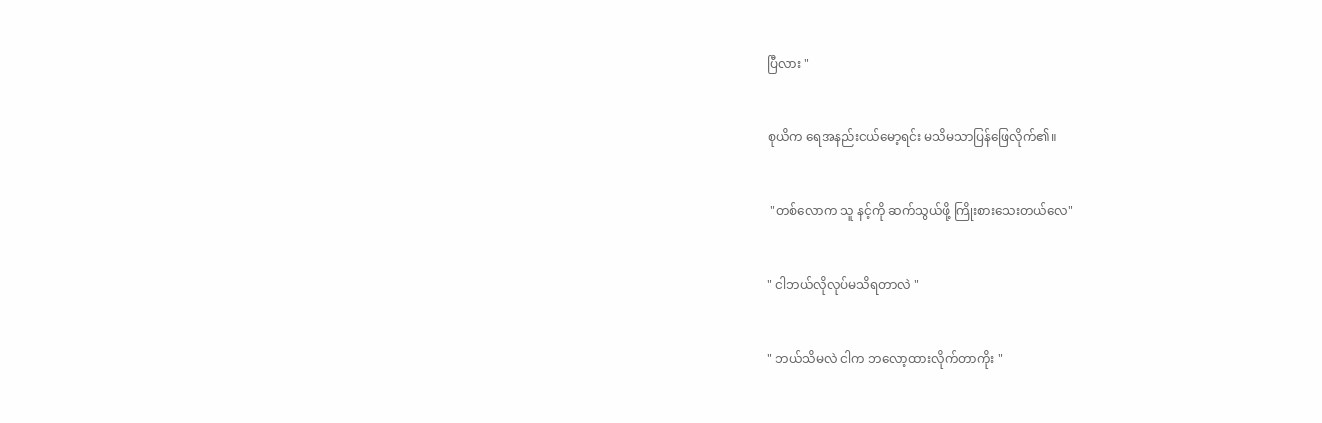ပြီလား "


စုယိက ရေအနည်းငယ်မော့ရင်း မသိမသာပြန်ဖြေလိုက်၏။


 "တစ်လောက သူ နင့်ကို ဆက်သွယ်ဖို့ ကြိုးစားသေးတယ်လေ"


" ငါဘယ်လိုလုပ်မသိရတာလဲ "


" ဘယ်သိမလဲ ငါက ဘလော့ထားလိုက်တာကိုး "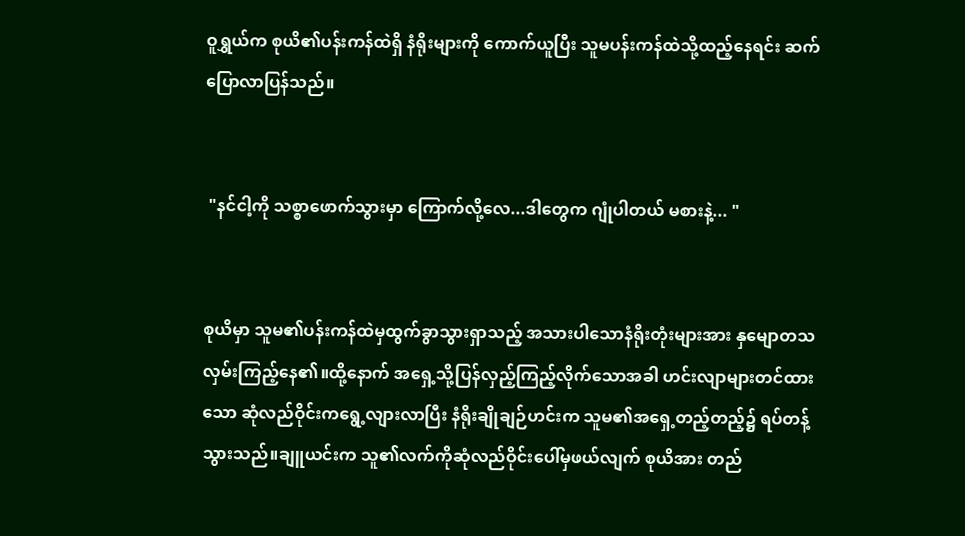ဝူရွှယ်က စုယိ၏ပန်းကန်ထဲရှိ နံရိုးများကို ကောက်ယူပြီး သူမပန်းကန်ထဲသို့ထည့်‌နေရင်း ဆက်ပြောလာပြန်သည်။


 "နင်ငါ့ကို သစ္စာ‌ဖောက်သွားမှာ ကြောက်လို့လေ...ဒါတွေက ဂျုံပါတယ် မစားနဲ့... "


စုယိမှာ သူမ၏ပန်းကန်ထဲမှထွက်ခွာသွားရှာသည့် အသားပါသောနံရိုးတုံးများအား နှမျောတသ လှမ်းကြည့်နေ၏။ထို့နောက် အရှေ့သို့ပြန်လှည့်ကြည့်လိုက်သောအခါ ဟင်းလျာများတင်ထားသော ဆုံလည်ဝိုင်းကရွေ့လျားလာပြီး နံရိုးချိုချဉ်ဟင်းက သူမ၏အရှေ့တည့်တည့်၌ ရပ်တန့်သွားသည်။ချူယင်းက သူ၏လက်ကိုဆုံလည်ဝိုင်းပေါ်မှဖယ်လျက် စုယိအား တည်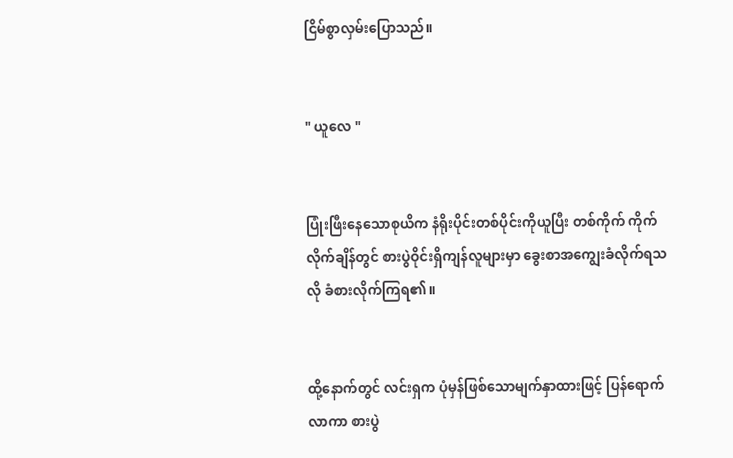ငြိမ်စွာလှမ်းပြောသည်။


" ယူလေ "


ပြုံးဖြီးနေသောစုယိက နံရိုးပိုင်းတစ်ပိုင်းကိုယူပြီး တစ်ကိုက် ကိုက်လိုက်ချိန်တွင် စားပွဲဝိုင်းရှိကျန်လူများမှာ ခွေးစာအကျွေးခံလိုက်ရသလို ခံစားလိုက်ကြရ၏။


ထို့နောက်တွင် လင်းရှက ပုံမှန်ဖြစ်သောမျက်နှာထားဖြင့် ပြန်ရောက်လာကာ စားပွဲ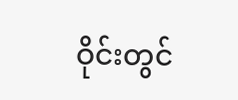ဝိုင်းတွင်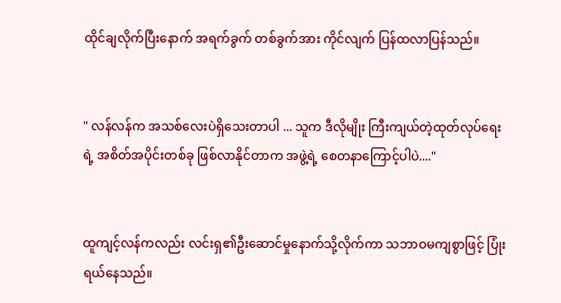ထိုင်ချလိုက်ပြီး‌နောက် အရက်ခွက် တစ်ခွက်အား ကိုင်လျက် ပြန်ထလာပြန်သည်။


" လန်လန်က အသစ်လေးပဲရှိသေးတာပါ ... သူက ဒီလိုမျိုး ကြီးကျယ်တဲ့ထုတ်လုပ်ရေးရဲ့ အစိတ်အပိုင်းတစ်ခု ဖြစ်လာနိုင်တာက အဖွဲ့ရဲ့ စေတနာကြောင့်ပါပဲ...."


ထူကျင့်လန်ကလည်း လင်းရှ၏ဦးဆောင်မှုနောက်သို့လိုက်ကာ သဘာဝမကျစွာဖြင့် ပြုံးရယ်နေသည်။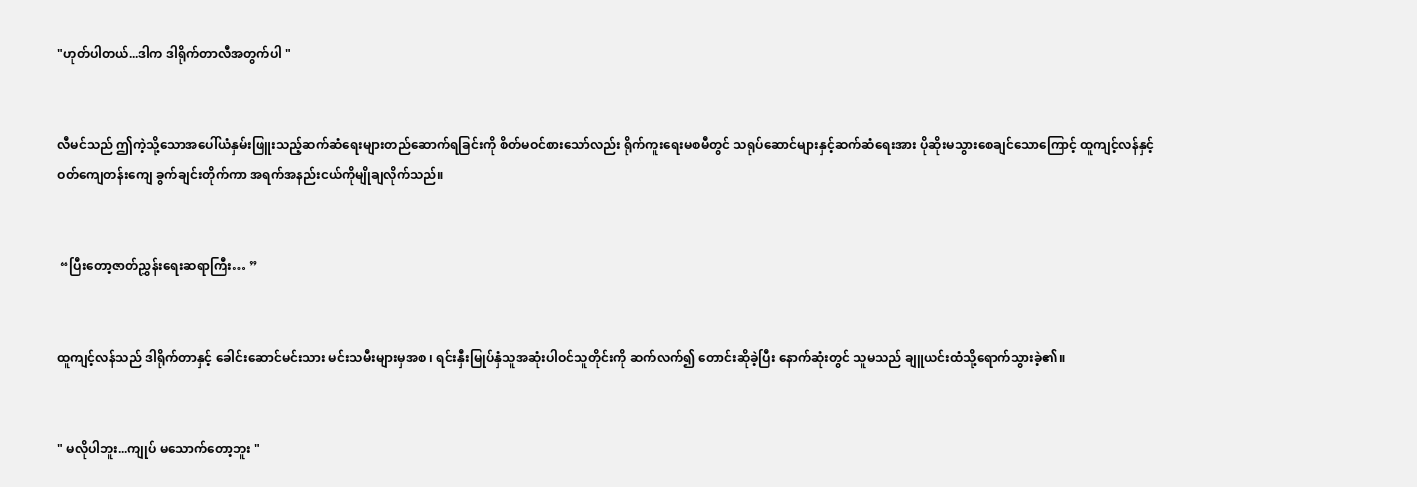"ဟုတ်ပါတယ်...ဒါက ဒါရိုက်တာလီအတွက်ပါ "


လီမင်သည် ဤကဲ့သို့သောအပေါ်ယံနှမ်းဖြူးသည့်ဆက်ဆံရေးများတည်ဆောက်ရခြင်းကို စိတ်မဝင်စားသော်လည်း ရိုက်ကူးရေးမစမီတွင် သရုပ်ဆောင်များနှင့်ဆက်ဆံရေးအား ပိုဆိုးမသွားစေချင်သောကြောင့် ထူကျင့်လန်နှင့် ဝတ်ကျေတန်းကျေ ခွက်ချင်းတိုက်ကာ အရက်အနည်းငယ်ကိုမျိုချလိုက်သည်။


 “ပြီး‌တော့ဇာတ်ညွှန်းရေးဆရာကြီး… ”


ထူကျင့်လန်သည် ဒါရိုက်တာနှင့် ခေါင်းဆောင်မင်းသား မင်းသမီးများမှအစ ၊ ရင်းနှီးမြုပ်နှံသူအဆုံးပါဝင်သူတိုင်းကို ဆက်လက်၍ တောင်းဆိုခဲ့ပြီး နောက်ဆုံးတွင် သူမသည် ချူယင်းထံသို့ရောက်သွားခဲ့၏။


" မလိုပါဘူး...ကျုပ် မသောက်တော့ဘူး "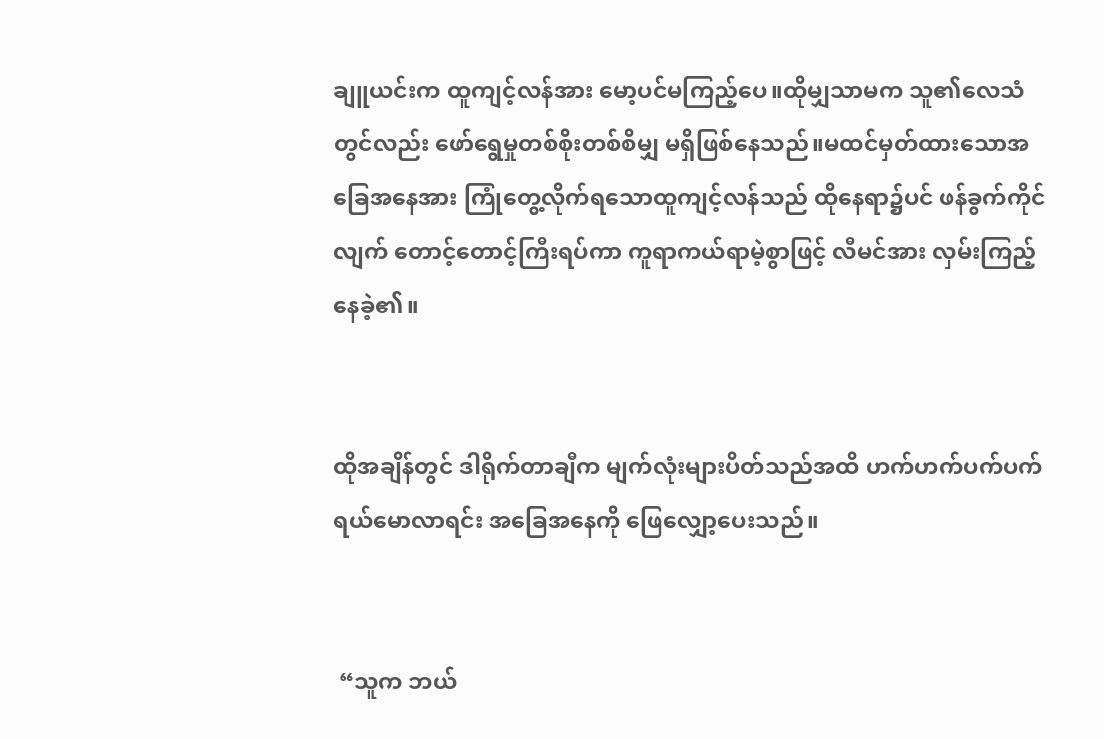ချူယင်းက ထူကျင့်လန်အား မော့ပင်မကြည့်ပေ။ထိုမျှသာမက သူ၏လေသံတွင်လည်း ဖော်ရွေမှုတစ်စိုးတစ်စိမျှ မရှိဖြစ်နေသည်။မထင်မှတ်ထားသောအခြေအနေအား ကြုံတွေ့လိုက်ရသောထူကျင့်လန်သည် ထိုနေရာ၌ပင် ဖန်ခွက်ကိုင်လျက် တောင့်တောင့်ကြီးရပ်ကာ ကူရာကယ်ရာမဲ့စွာဖြင့် လီမင်အား လှမ်းကြည့်နေခဲ့၏။


ထိုအချိန်တွင် ဒါရိုက်တာချီက မျက်လုံးများပိတ်သည်အထိ ဟက်ဟက်ပက်ပက်ရယ်မောလာရင်း အခြေအနေကို ဖြေလျှော့ပေးသည်။


 “သူက ဘယ်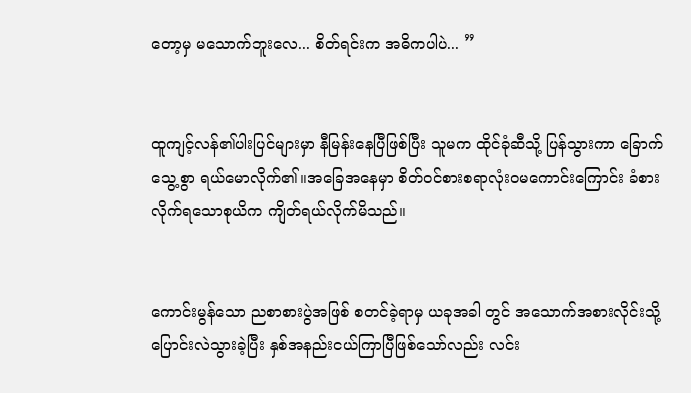တော့မှ မသောက်ဘူးလေ... စိတ်ရင်းက အဓိကပါပဲ... ”


ထူကျင့်လန်၏ပါးပြင်များမှာ နီမြန်းနေပြီဖြစ်ပြီး သူမက ထိုင်ခုံဆီသို့ ပြန်သွားကာ ခြောက်သွေ့စွာ ရယ်မောလိုက်၏။အခြေအနေမှာ စိတ်ဝင်စားစရာလုံးဝမကောင်းကြောင်း ခံစားလိုက်ရသောစုယိက ကျိတ်ရယ်လိုက်မိသည်။


ကောင်းမွန်သော ညစာစားပွဲအဖြစ် စတင်ခဲ့ရာမှ ယခုအခါ တွင် အသောက်အစားလိုင်းသို့ ပြောင်းလဲသွားခဲ့ပြီး နှစ်အနည်းငယ်ကြာပြီဖြစ်သော်လည်း လင်း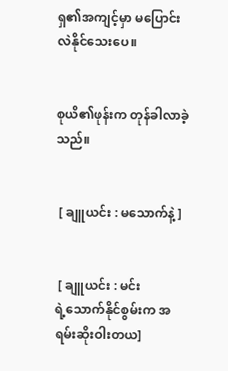ရှ၏အကျင့်မှာ မပြောင်းလဲနိုင်သေးပေ။


စုယိ၏ဖုန်းက တုန်ခါလာခဲ့သည်။


 [ ချူယင်း : မသောက်နဲ့ ]


 [ ချူယင်း : မင်းရဲ့‌သောက်နိုင်စွမ်းက အရမ်းဆိုးဝါးတယ]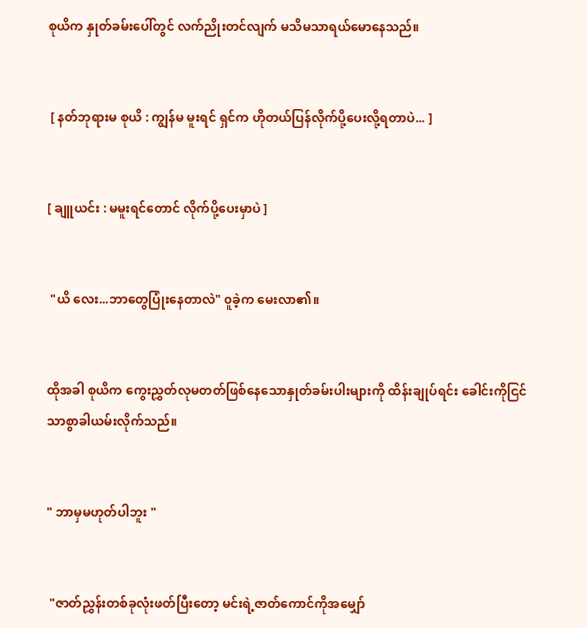စုယိက နှုတ်ခမ်းပေါ်တွင် လက်ညိုးတင်လျက် မသိမသာရယ်မောနေသည်။


 [ နတ်ဘုရားမ စုယိ : ကျွန်မ မူးရင် ရှင်က ဟိုတယ်ပြန်လိုက်ပို့ပေးလို့ရတာပဲ... ]


[ ချူယင်း : မမူးရင်တောင် လိုက်ပို့ပေးမှာပဲ ]


 "ယိ‌ လေး...ဘာတွေပြုံးနေတာလဲ" ၀ူခဲ့က မေးလာ၏။


ထိုအခါ စုယိက ကွေးညွှတ်လုမတတ်ဖြစ်နေသောနှုတ်ခမ်းပါးများကို ထိန်းချုပ်ရင်း ခေါင်းကိုငြင်သာစွာခါယမ်းလိုက်သည်။


" ဘာမှမဟုတ်ပါဘူး "


 "ဇာတ်ညွှန်းတစ်ခုလုံးဖတ်ပြီးတော့ မင်းရဲ့ဇာတ်ကောင်ကိုအမျှော်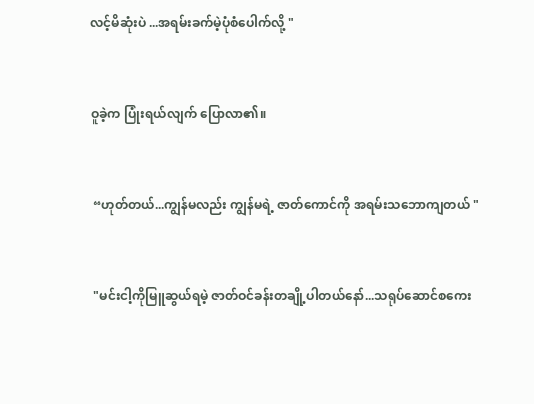လင့်မိဆုံးပဲ ...အရမ်းခက်မဲ့ပုံစံပေါက်လို့ "


ဝူခဲ့က ပြုံးရယ်လျက် ပြောလာ၏။


 “ဟုတ်တယ်...ကျွန်မလည်း ကျွန်မရဲ့ ဇာတ်ကောင်ကို အရမ်းသဘောကျတယ် "


 "မင်းငါ့ကိုမြူဆွယ်ရမဲ့ ဇာတ်ဝင်ခန်းတချို့ပါတယ်နော်...သရုပ်ဆောင်စကေး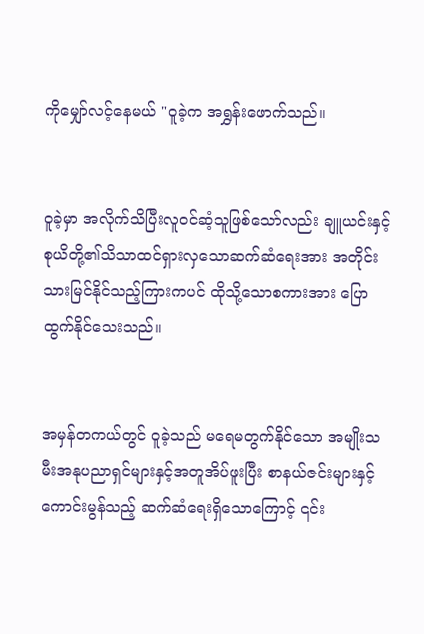ကိုမျှော်လင့်နေမယ် "ဝူခဲ့က အရွှန်းဖောက်သည်။


ဝူခဲ့မှာ အလိုက်သိပြီးလူဝင်ဆံ့သူဖြစ်သော်လည်း ချူယင်းနှင့်စုယိတို့၏သိသာထင်ရှားလှသောဆက်ဆံရေးအား အတိုင်းသားမြင်နိုင်သည့်ကြားကပင် ထိုသို့သောစကားအား ပြောထွက်နိုင်သေးသည်။


အမှန်တကယ်တွင် ဝူခဲ့သည် မရေမတွက်နိုင်သော အမျိုးသမီးအနုပညာရှင်များနှင့်အတူအိပ်ဖူးပြီး စာနယ်ဇင်းများနှင့် ကောင်းမွန်သည့် ဆက်ဆံရေးရှိသောကြောင့် ၎င်း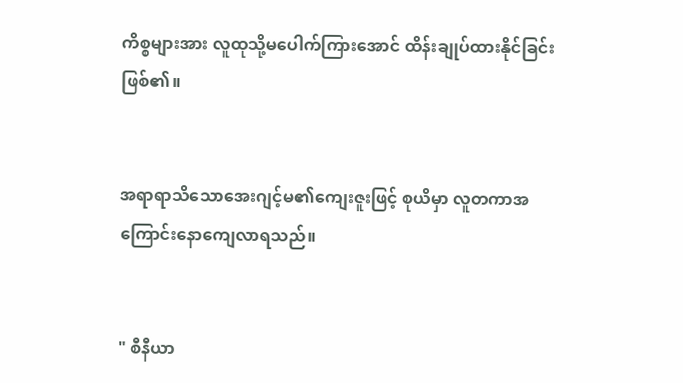ကိစ္စများအား လူထုသို့မပေါက်ကြားအောင် ထိန်းချုပ်ထားနိုင်ခြင်းဖြစ်၏။


အရာရာသိသောအေးဂျင့်မ၏ကျေးဇူးဖြင့် စုယိမှာ လူတကာအကြောင်းနော‌ကျေလာရသည်။


" စီနီယာ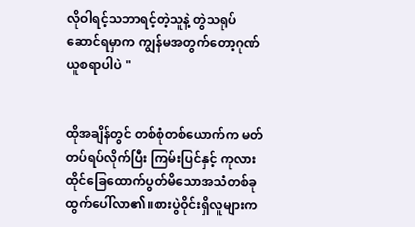လိုဝါရင့်သဘာရင့်တဲ့သူနဲ့ တွဲသရုပ်ဆောင်ရမှာက ကျွန်မအတွက်တော့ဂုဏ်ယူစရာပါပဲ "


ထိုအချိန်တွင် တစ်စုံတစ်ယောက်က မတ်တပ်ရပ်လိုက်ပြီး ကြမ်းပြင်နှင့် ကုလားထိုင်ခြေထောက်ပွတ်မိသောအသံတစ်ခုထွက်ပေါ်လာ၏။စားပွဲဝိုင်းရှိလူများက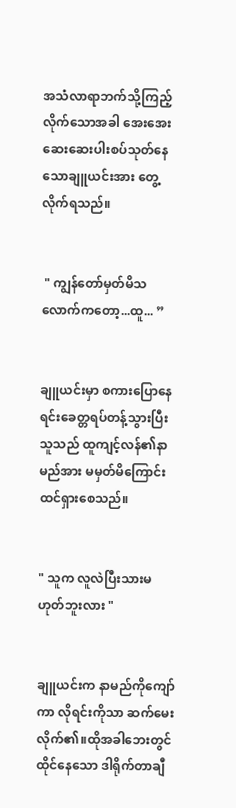အသံလာရာဘက်သို့ကြည့်လိုက်သောအခါ အေးအေးဆေးဆေးပါးစပ်သုတ်နေသောချူယင်းအား တွေ့လိုက်ရသည်။


 " ကျွန်တော်မှတ်မိသလောက်ကတော့...ထူ... ”


ချူယင်းမှာ စကားပြောနေရင်းခေတ္တရပ်တန့်သွားပြီး သူသည် ထူကျင့်လန်၏နာမည်အား မမှတ်မိကြောင်း ထင်ရှားစေသည်။


" သူက လူလဲပြီးသားမဟုတ်ဘူးလား "


ချူယင်းက နာမည်ကိုကျော်ကာ လိုရင်းကိုသာ ဆက်မေးလိုက်၏။ထိုအခါဘေးတွင်ထိုင်နေသော ဒါရိုက်တာချီ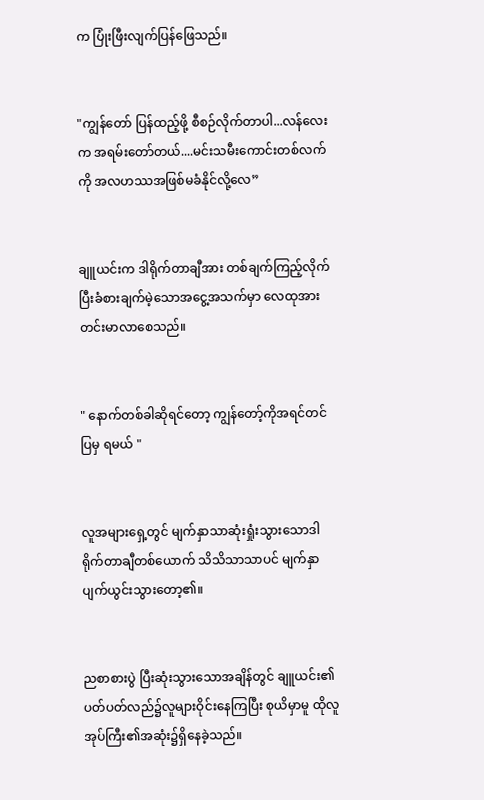က ပြုံးဖြီးလျက်ပြန်ဖြေသည်။


"ကျွန်တော် ပြန်ထည့်ဖို့ စီစဉ်လိုက်တာပါ...လန်လေးက အရမ်းတော်တယ်....မင်းသမီးကောင်းတစ်လက်ကို အလဟဿအဖြစ်မခံနိုင်လို့လေ”


ချူယင်းက ဒါရိုက်တာချီအား တစ်ချက်ကြည့်လိုက်ပြီးခံစားချက်မဲ့သောအငွေ့အသက်မှာ လေထုအား တင်းမာလာစေသည်။


" နောက်တစ်ခါဆိုရင်တော့ ကျွန်တော့်ကိုအရင်တင်ပြမှ ရမယ် "


လူအများရှေ့တွင် မျက်နှာသာဆုံးရှုံးသွားသောဒါရိုက်တာချီတစ်ယောက် သိသိသာသာပင် မျက်နှာပျက်ယွင်းသွားတော့၏။


ညစာစားပွဲ ပြီးဆုံးသွားသောအချိန်တွင် ချူယင်း၏ပတ်ပတ်လည်၌လူများဝိုင်းနေကြပြီး စုယိမှာမူ ထိုလူအုပ်ကြီး၏အဆုံး၌ရှိနေခဲ့သည်။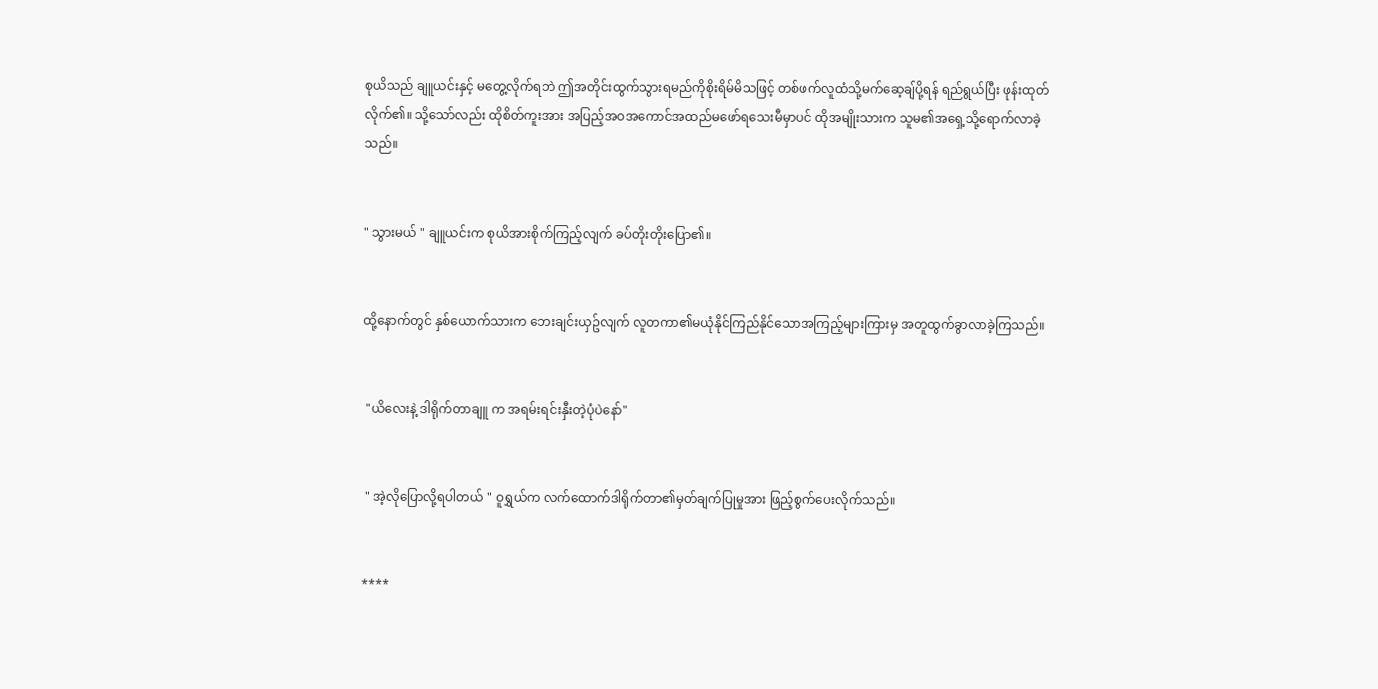စုယိသည် ချူယင်းနှင့် မတွေ့လိုက်ရဘဲ ဤအတိုင်းထွက်သွားရမည်ကိုစိုးရိမ်မိသဖြင့် တစ်ဖက်လူထံသို့မက်ဆေ့ချ်ပို့ရန် ရည်ရွယ်ပြီး ဖုန်းထုတ်လိုက်၏။ သို့သော်လည်း ထိုစိတ်ကူးအား အပြည့်အဝအကောင်အထည်မဖော်ရသေးမီမှာပင် ထိုအမျိုးသားက သူမ၏အရှေ့သို့ရောက်လာခဲ့သည်။


" သွားမယ် " ချူယင်းက စုယိအားစိုက်ကြည့်လျက် ခပ်တိုးတိုးပြော၏။


ထို့နောက်တွင် နှစ်ယောက်သားက ဘေးချင်းယှဥ်လျက် လူတကာ၏မယုံနိုင်ကြည်နိုင်သောအကြည့်များကြားမှ အတူထွက်ခွာလာခဲ့ကြသည်။


 "ယိလေးနဲ့ ဒါရိုက်တာချူ က အရမ်းရင်းနှီးတဲ့ပုံပဲ‌နော်"


 " အဲ့လိုပြောလို့ရပါတယ် " ဝူရွှယ်က လက်ထောက်ဒါရိုက်တာ၏မှတ်ချက်ပြုမှုအား ဖြည့်စွက်ပေးလိုက်သည်။


****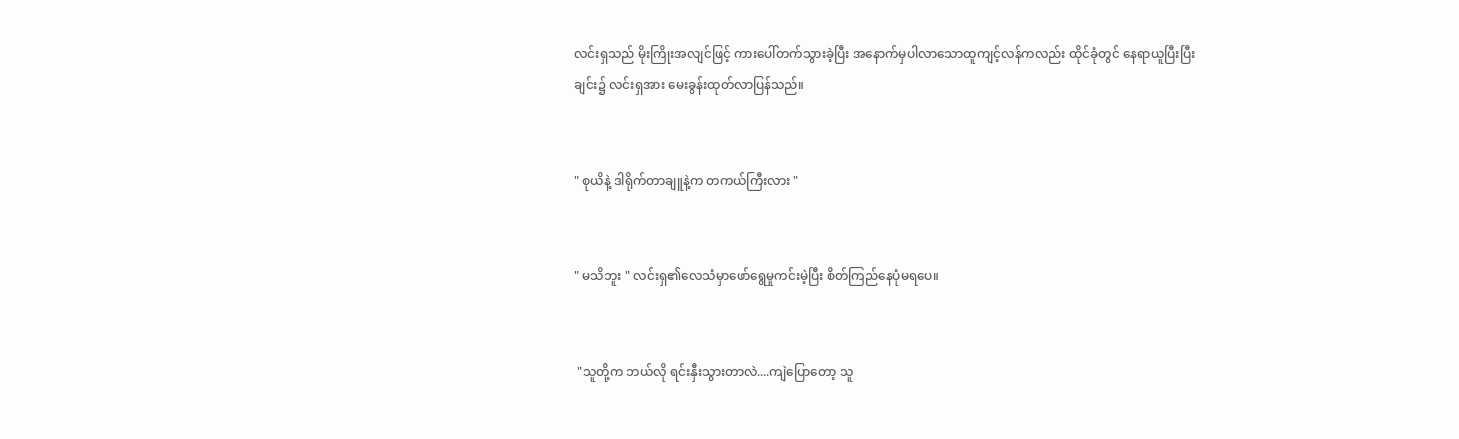လင်းရှသည် မိုးကြိုးအလျင်ဖြင့် ကားပေါ်တက်သွားခဲ့ပြီး အနောက်မှပါလာသောထူကျင့်လန်ကလည်း ထိုင်ခုံတွင် နေရာယူပြီးပြီးချင်း၌ လင်းရှအား မေးခွန်းထုတ်လာပြန်သည်။


" စုယိနဲ့ ဒါရိုက်တာချူနဲ့က တကယ်ကြီးလား "


" မသိဘူး " လင်းရှ၏လေသံမှာဖော်ရွေမှုကင်းမဲ့ပြီး စိတ်ကြည်နေပုံမရပေ။


 "သူတို့က ဘယ်လို ရင်းနှီးသွားတာလဲ....ကျဲပြောတော့ သူ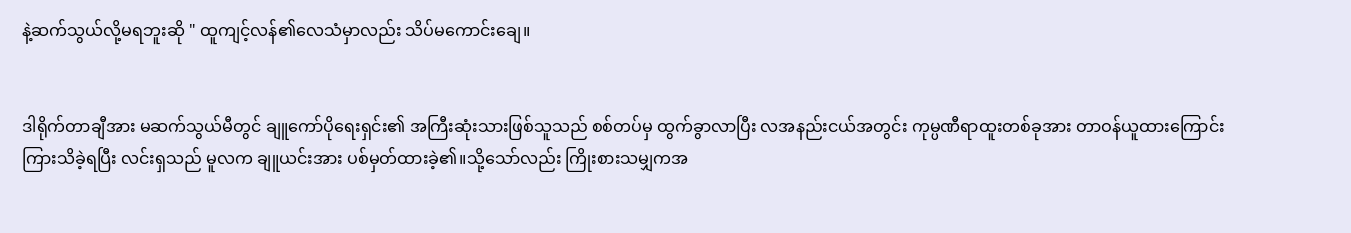နဲ့ဆက်သွယ်လို့မရဘူးဆို " ထူကျင့်လန်၏လေသံမှာလည်း သိပ်မကောင်းချေ။


ဒါရိုက်တာချီအား မဆက်သွယ်မီတွင် ချူကော်ပိုရေးရှင်း၏ အကြီးဆုံးသားဖြစ်သူသည် စစ်တပ်မှ ထွက်ခွာလာပြီး လအနည်းငယ်အတွင်း ကုမ္ပဏီရာထူးတစ်ခုအား တာဝန်ယူထားကြောင်း ကြားသိခဲ့ရပြီး လင်းရှသည် မူလက ချူယင်းအား ပစ်မှတ်ထားခဲ့၏။‌သို့သော်လည်း ကြိုးစားသမျှကအ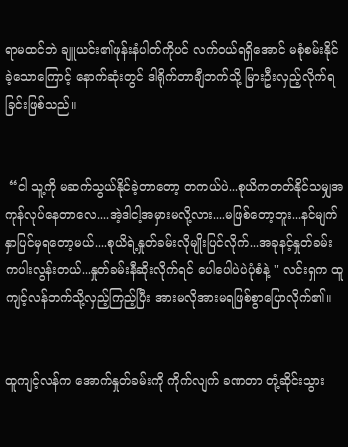ရာမထင်ဘဲ ချူယင်း၏ဖုန်းနံပါတ်ကိုပင် လက်ဝယ်ရရှိအောင် မစုံစမ်းနိုင်ခဲ့သောကြောင့် နောက်ဆုံးတွင် ဒါရိုက်တာချီဘက်သို့ မြားဦးလှည့်လိုက်ရခြင်းဖြစ်သည်။


 “ငါ သူ့ကို မဆက်သွယ်နိုင်ခဲ့တာတော့ တကယ်ပဲ...စုယိကတတ်နိုင်သမျှအကုန်လုပ်နေတာလေ....အဲ့ဒါငါ့အမှားမလို့လား....မဖြစ်တော့ဘူး...နင်မျက်နှာပြင်မှရတော့မယ်....စုယိရဲ့နှုတ်ခမ်းလိုမျိုးပြင်လိုက်...အခုနင့်နှုတ်ခမ်းကပါးလွန်းတယ်...နှုတ်ခမ်းနီဆိုးလိုက်ရင် ပေါပေါပဲပဲပုံစံနဲ့ " လင်းရှက ထူကျင့်လန်ဘက်သို့လှည့်ကြည့်ပြီး အားမလိုအားမရဖြစ်စွာပြောလိုက်၏။


ထူကျင့်လန်က အောက်နှုတ်ခမ်းကို ကိုက်လျက် ခဏတာ တုံ့ဆိုင်းသွား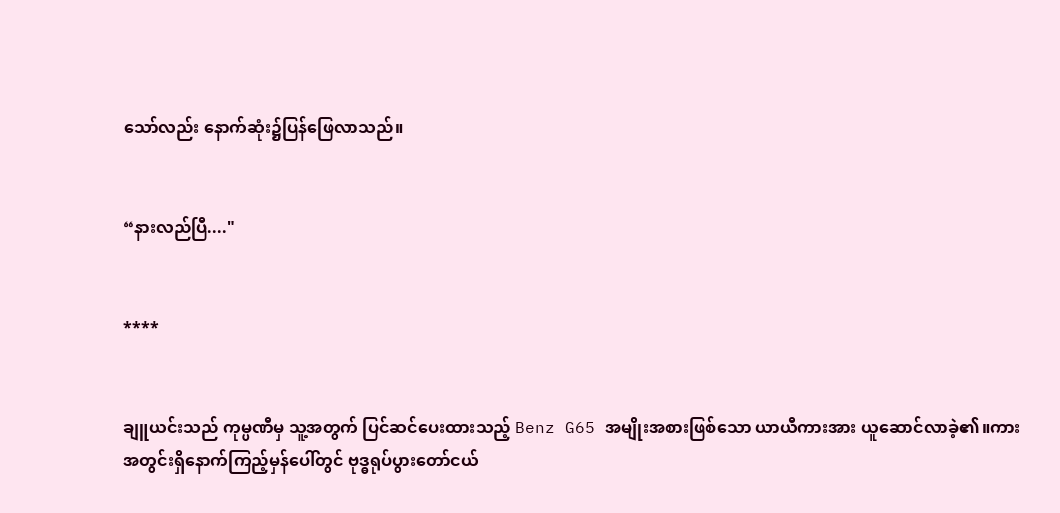သော်လည်း နောက်ဆုံး၌ပြန်ဖြေလာသည်။


“နားလည်ပြီ...."


****


ချူယင်းသည် ကုမ္ပဏီမှ သူ့အတွက် ပြင်ဆင်ပေးထားသည့် Benz G65 အမျိုးအစားဖြစ်သော ယာယီကားအား ယူဆောင်လာခဲ့၏။ကားအတွင်းရှိနောက်ကြည့်မှန်ပေါ်တွင် ဗုဒ္ဓရုပ်ပွားတော်ငယ်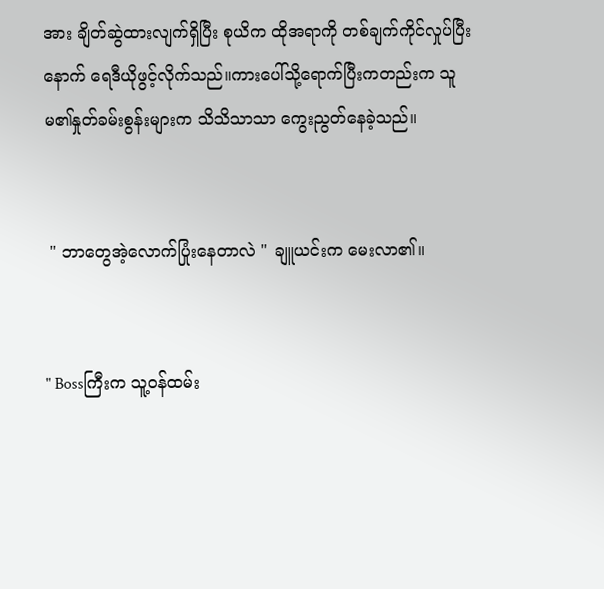အား ချိတ်ဆွဲထားလျက်ရှိပြီး စုယိက ထိုအရာကို တစ်ချက်ကိုင်လှုပ်ပြီးနောက် ရေဒီယိုဖွင့်လိုက်သည်။ကားပေါ်သို့ရောက်ပြီးကတည်းက သူမ၏နှုတ်ခမ်းစွန်းများက သိသိသာသာ ကွေးညွတ်နေခဲ့သည်။


 " ဘာတွေအဲ့လောက်ပြုံးနေတာလဲ " ချူယင်းက မေးလာ၏။


" Bossကြီးက သူ့ဝန်ထမ်း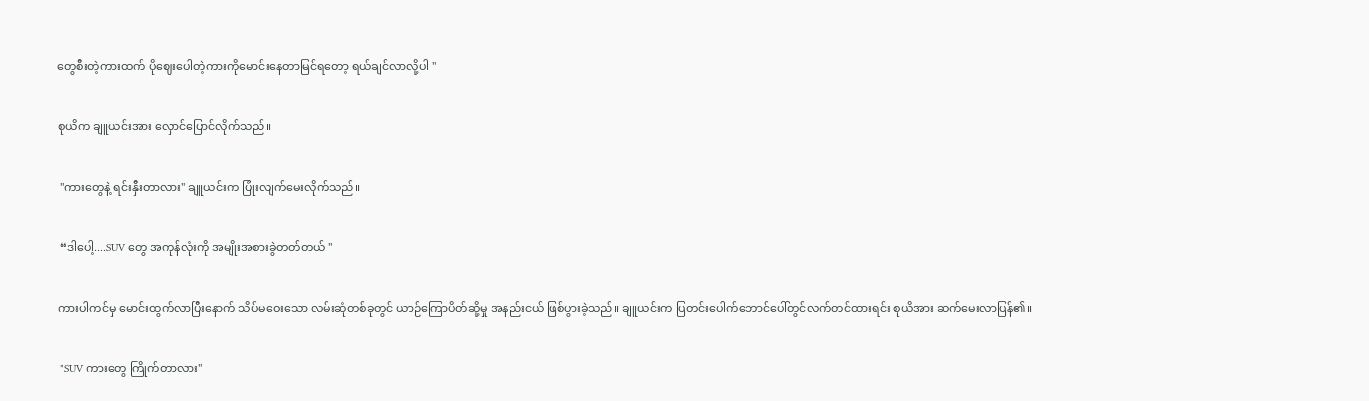တွေစီးတဲ့ကားထက် ပိုဈေးပေါတဲ့ကားကိုမောင်းနေတာမြင်ရတော့ ရယ်ချင်လာလို့ပါ "


စုယိက ချူယင်းအား လှောင်ပြောင်လိုက်သည်။


 "ကားတွေနဲ့ ရင်းနှီးတာလား" ချူယင်းက ပြုံးလျက်မေးလိုက်သည်။


 “ဒါပေါ့....SUV တွေ အကုန်လုံးကို အမျိုးအစားခွဲတတ်တယ် "


ကားပါကင်မှ မောင်းထွက်လာပြီးနောက် သိပ်မဝေးသော လမ်းဆုံတစ်ခုတွင် ယာဉ်ကြောပိတ်ဆို့မှု အနည်းငယ် ဖြစ်ပွားခဲ့သည်။ ချူယင်းက ပြတင်းပေါက်ဘောင်ပေါ်တွင်လက်တင်ထားရင်း စုယိအား ဆက်မေးလာပြန်၏။


 "SUV ကားတွေ ကြိုက်တာလား"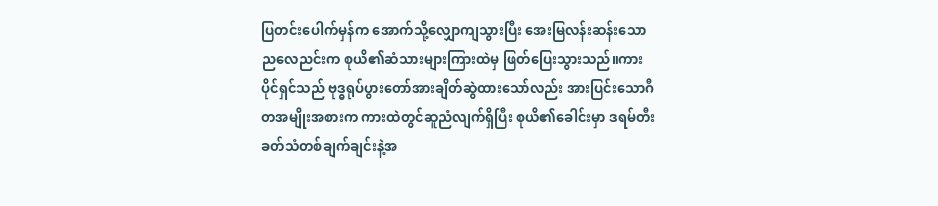ပြတင်းပေါက်မှန်က အောက်သို့လျှောကျသွားပြီး အေးမြလန်းဆန်းသောညလေညင်းက စုယိ၏ဆံသားများကြားထဲမှ ဖြတ်ပြေးသွားသည်။ကားပိုင်ရှင်သည် ဗုဒ္ဓရုပ်ပွားတော်အားချိတ်ဆွဲထားသော်လည်း အားပြင်းသောဂီတအမျိုးအစားက ကားထဲတွင်ဆူညံလျက်ရှိပြီး စုယိ၏ခေါင်းမှာ ဒရမ်တီးခတ်သံတစ်ချက်ချင်းနဲ့အ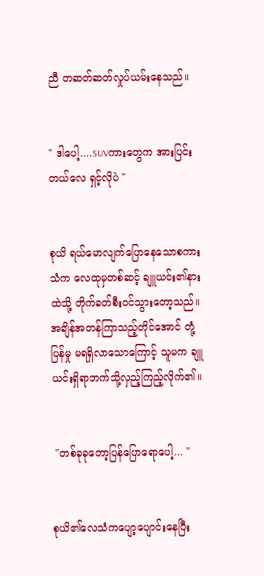ညီ တဆတ်ဆတ်လှုပ်ယမ်းနေသည်။


" ဒါပေါ့....SUVကားတွေက အားပြင်းတယ်လေ ရှင့်လိုပဲ "


စုယိ ရယ်မောလျက်ပြောနေသောစကားသံက လေထုမှတစ်ဆင့် ချူယင်း၏နားထဲသို့ တိုက်ခတ်စီးဝင်သွားတော့သည်။အချိန်အတန်ကြာသည့်တိုင်‌အောင် တုံ့ပြန်မှု မရရှိလာသောကြောင့် သူမက ချူယင်းရှိရာဘက်သို့လှည့်ကြည့်လိုက်၏။


 "တစ်ခုခုတော့ပြန်ပြောရောပေါ့... "


စုယိ၏လေသံကပျော့ပျောင်းနေပြီး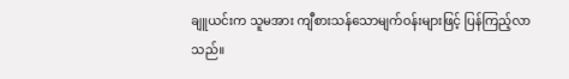ချူယင်းက သူမအား ကျီစားသန်သောမျက်ဝန်းများဖြင့် ပြန်ကြည့်လာသည်။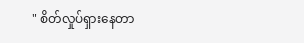" စိတ်လှုပ်ရှားနေတာ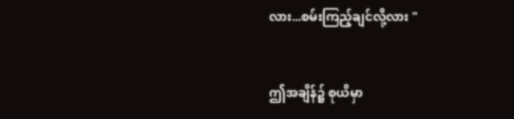လား...စမ်းကြည့်ချင်လို့လား "


ဤအချိန်၌ စုယိမှာ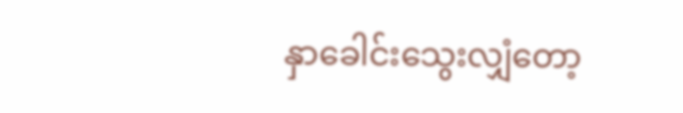နှာခေါင်းသွေးလျှံတော့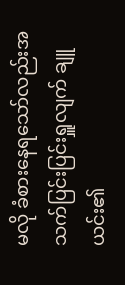မလို ခံစားနေရသော်လည်းအသက်ပြင်းပြင်းရှူလျက် ချူယင်း၏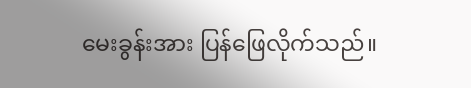မေးခွန်းအား ပြန်ဖြေလိုက်သည်။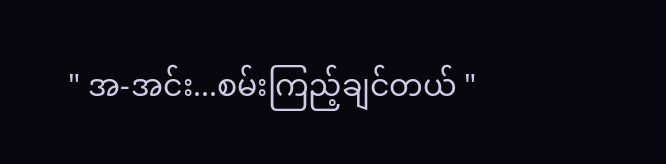" အ-အင်း...စမ်းကြည့်ချင်တယ် "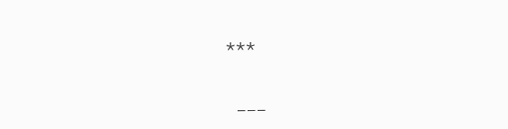***


 ___